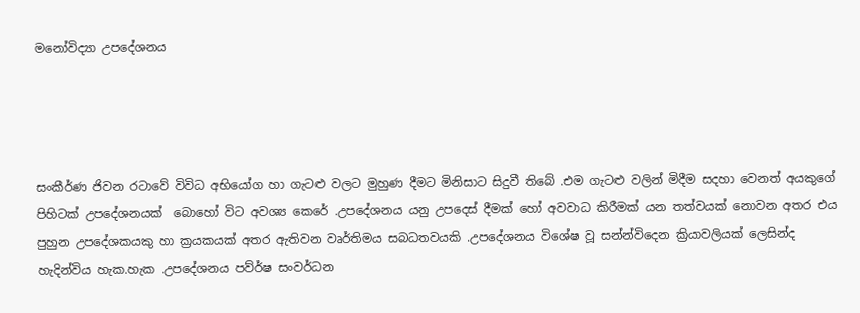මනෝවිද්‍යා උපදේශනය




සංකීර්ණ ජිවන රටාවේ විවිධ අභියෝග හා ගැටළු වලට මුහුණ දීමට මිනිසාට සිදුවී තිබේ .එම ගැටළු වලින් මිදීම සදහා වෙනත් අයකුගේ පිහිටක් උපදේශනයක්  බොහෝ විට අවශ්‍ය කෙරේ .උපදේශනය යනු උපදෙස් දීමක් හෝ අවවාධ කිරීමක් යන තත්වයක් නොවන අතර එය පුහුන උපදේශකයකු හා ක්‍රයකයක් අතර ඇතිවන වෘර්තිමය සබධතවයකි .උපදේශනය විශේෂ වූ සන්න්විදෙන ක්‍රියාවලියක් ලෙසින්ද හැදින්විය හැක.හැක .උපදේශනය පව්ර්ෂ සංවර්ධන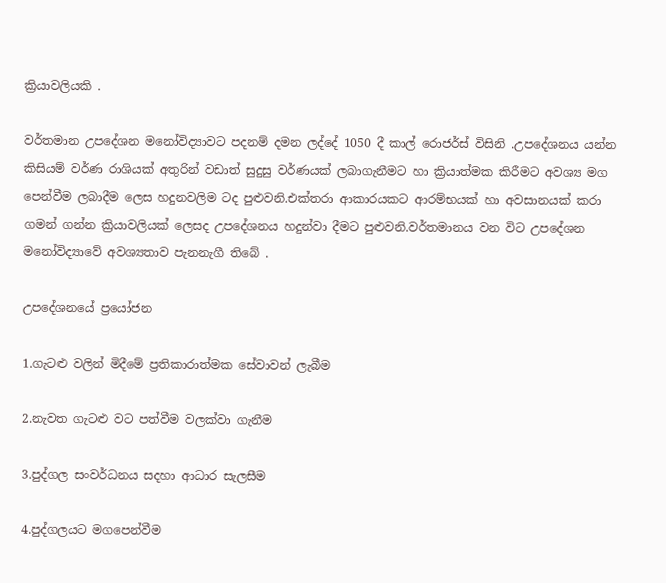ක්‍රියාවලියකි .

වර්තමාන උපදේශන මනෝවිද්‍යාවට පදනම් දමන ලද්දේ 1050 දී කාල් රොජර්ස් විසිනි .උපදේශනය යන්න කිසියම් වර්ණ රාශියක් අතුරින් වඩාත් සුදුසු වර්ණයක් ලබාගැනීමට හා ක්‍රියාත්මක කිරීමට අවශ්‍ය මග පෙන්වීම ලබාදීම ලෙස හදුනවලිම ටද පුළුවනි.එක්තරා ආකාරයකට ආරම්භයක් හා අවසානයක් කරා ගමන් ගන්න ක්‍රියාවලියක් ලෙසද උපදේශනය හදුන්වා දීමට පුළුවනි.වර්තමානය වන විට උපදේශන මනෝවිද්‍යාවේ අවශ්‍යතාව පැනනැගී තිබේ .

උපදේශනයේ ප්‍රයෝජන

1.ගැටළු වලින් මිදීමේ ප්‍රතිකාරාත්මක සේවාවන් ලැබීම

2.නැවත ගැටළු වට පත්වීම වලක්වා ගැනීම

3.පුද්ගල සංවර්ධනය සදහා ආධාර සැලසීම

4.පුද්ගලයට මගපෙන්වීම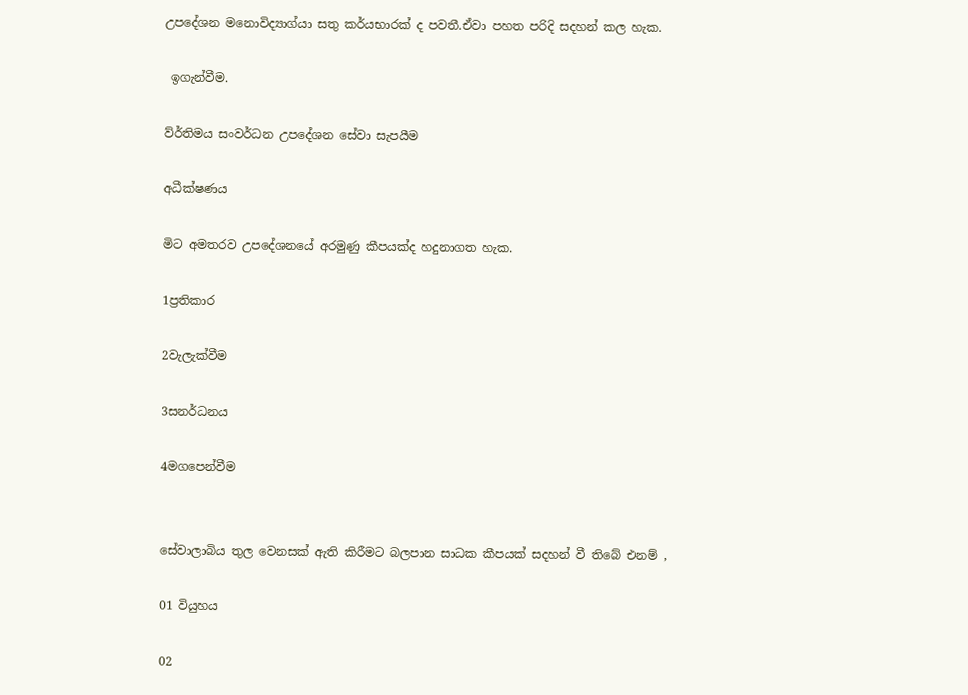උපදේශන මනොවිද්‍යාග්යා සතු කර්යභාරක් ද පවතී.ඒවා පහත පරිදි සදහන් කල හැක.

 ඉගැන්වීම.

ව්ර්තිමය සංවර්ධන උපදේශන සේවා සැපයීම

අධීක්ෂණය

මිට අමතරව උපදේශනයේ අරමුණු කීපයක්ද හදුනාගත හැක.

1ප්‍රතිකාර

2වැලැක්වීම

3සනර්ධනය

4මගපෙන්වීම


සේවාලාබිය තුල වෙනසක් ඇති කිරීමට බලපාන සාධක කීපයක් සදහන් වී තිබේ එනම් ,

01 වියුහය

02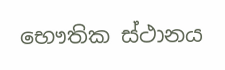භෞතික ස්ථානය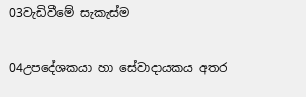03වැඩිවීමේ සැකැස්ම

04උපදේශකයා හා සේවාදායකය අතර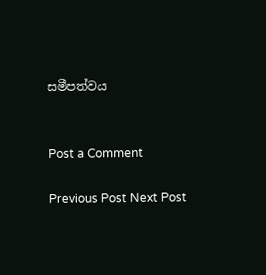සමීපත්වය


Post a Comment

Previous Post Next Post